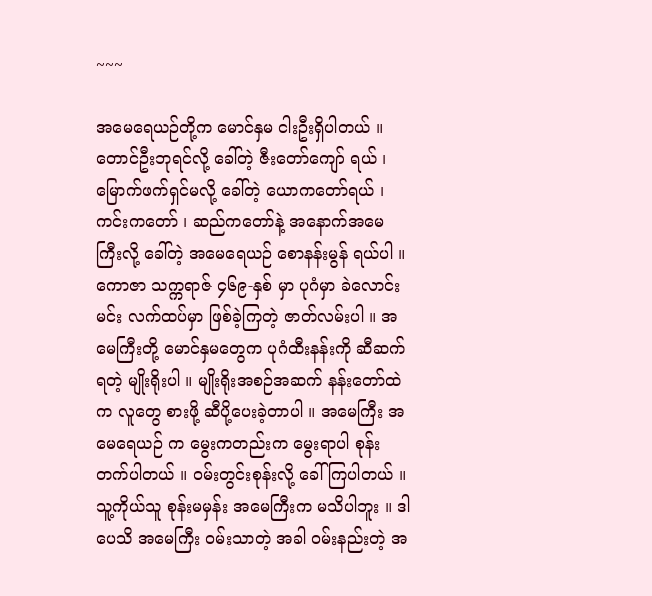~~~

အမေရေယဉ်တို့က မောင်နှမ ငါးဦးရှိပါတယ် ။ တောင်ဦးဘုရင်လို့ ခေါ်တဲ့ ဇီးတော်ကျော် ရယ် ၊ မြောက်ဖက်ရှင်မလို့ ခေါ်တဲ့ ယောကတော်ရယ် ၊ကင်းကတော် ၊ ဆည်ကတော်နဲ့ အနောက်အမေကြီးလို့ ခေါ်တဲ့ အမေရေယဉ် စောနန်းမွန် ရယ်ပါ ။
ကောဇာ သက္ကရာဇ် ၄၆၉-နှစ် မှာ ပုဂံမှာ ခဲလောင်းမင်း လက်ထပ်မှာ ဖြစ်ခဲ့ကြတဲ့ ဇာတ်လမ်းပါ ။ အမေကြီးတို့ မောင်နှမတွေက ပုဂံထီးနန်းကို ဆီဆက်ရတဲ့ မျိုးရိုးပါ ။ မျိုးရိုးအစဉ်အဆက် နန်းတော်ထဲက လူတွေ စားဖို့ ဆီပို့ပေးခဲ့တာပါ ။ အမေကြီး အမေရေယဉ် က မွေးကတည်းက မွေးရာပါ စုန်းတက်ပါတယ် ။ ဝမ်းတွင်းစုန်းလို့ ခေါ်ကြပါတယ် ။ သူ့ကိုယ်သူ စုန်းမမှန်း အမေကြီးက မသိပါဘူး ။ ဒါပေသိ အမေကြီး ဝမ်းသာတဲ့ အခါ ဝမ်းနည်းတဲ့ အ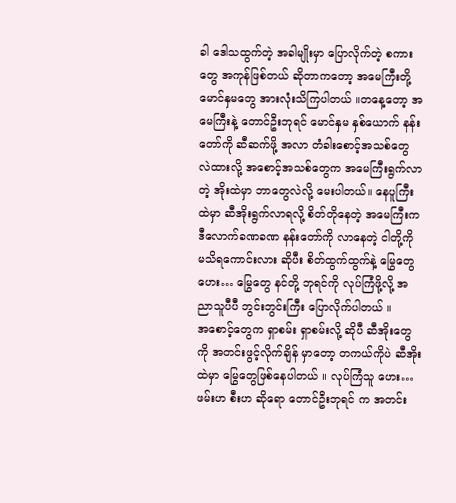ခါ ဒေါသထွက်တဲ့ အခါမျိုးမှာ ပြောလိုက်တဲ့ စကားတွေ အကုန်ဖြစ်တယ် ဆိုတာကတော့ အမေကြီးတို့ မောင်နှမတွေ အားလုံးသိကြပါတယ် ။တနေ့တော့ အမေကြီးနဲ့ တောင်ဦးဘုရင် မောင်နှမ နှစ်ယောက် နန်းတော်ကို ဆီဆက်ဖို့ အလာ တံခါးစောင့်အသစ်တွေ လဲထားလို့ အစောင့်အသစ်တွေက အမေကြီးရွက်လာတဲ့ အိုးထဲမှာ ဘာတွေလဲလို့ မေးပါတယ်။ နေပူကြီးထဲမှာ ဆီအိုးရွက်လာရလို့ စိတ်တိုနေတဲ့ အမေကြီးက ဒီလောက်ခဏခဏ နန်းတော်ကို လာနေတဲ့ ငါတို့ကို မသိရကောင်းလား ဆိုပီး စိတ်ထွက်ထွက်နဲ့ မြွေတွေဟေး… မြွေတွေ နင်တို့ ဘုရင်ကို လုပ်ကြံဖို့လို့ အညာသူပီပီ ဘွင်းဘွင်းကြီး ပြောလိုက်ပါတယ် ။
အစောင့်တွေက ရှာစမ်း ရှာစမ်းလို့ ဆိုပီ ဆီအိုးတွေကို အတင်းဖွင့်လိုက်ချိန် မှာတော့ တကယ်ကိုပဲ ဆီအိုးထဲမှာ မြွေတွေဖြစ်နေပါတယ် ။ လုပ်ကြံသူ ဟေး… ဖမ်းဟ စီးဟ ဆိုရော တောင်ဦးဘုရင် က အတင်း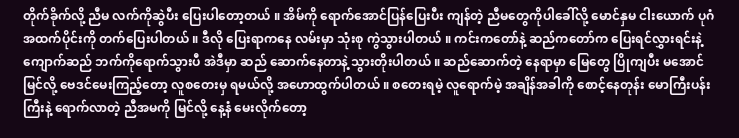တိုက်ခိုက်လို့ ညီမ လက်ကိုဆွဲပီး ပြေးပါတော့တယ် ။ အိမ်ကို ရောက်အောင်ပြန်ပြေးပီး ကျန်တဲ့ ညီမတွေကိုပါခေါ်လို့ မောင်နှမ ငါးယောက် ပုဂံအထက်ပိုင်းကို တက်ပြေးပါတယ် ။ ဒီလို ပြေးရာကနေ လမ်းမှာ သုံးစု ကွဲသွားပါတယ် ။ ကင်းကတော်နဲ့ ဆည်ကတော်က ပြေးရင်လွှားရင်းနဲ့ ကျောက်ဆည် ဘက်ကိုရောက်သွားပီ အဲဒီမှာ ဆည် ဆောက်နေတာနဲ့ သွားတိုးပါတယ် ။ ဆည်ဆောက်တဲ့ နေရာမှာ မြေတွေ ပြိုကျပီး မအောင်မြင်လို့ ဗေဒင်မေးကြည့်တော့ လူစတေးမှ ရမယ်လို့ အဟောထွက်ပါတယ် ။ စတေးရမဲ့ လူရောက်မဲ့ အချိန်အခါကို စောင့်နေတုန်း မောကြီးပန်းကြီးနဲ့ ရောက်လာတဲ့ ညီအမကို မြင်လို့ နေ့နံ မေးလိုက်တော့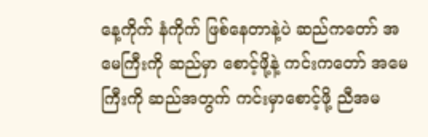နေ့ကိုက် နံကိုက် ဖြစ်နေတာနဲ့ပဲ ဆည်ကတော် အမေကြီးကို ဆည်မှာ စောင့်ဖို့နဲ့ ကင်းကတော် အမေကြီးကို ဆည်အတွက် ကင်းမှာစောင့်ဖို့ ညီအမ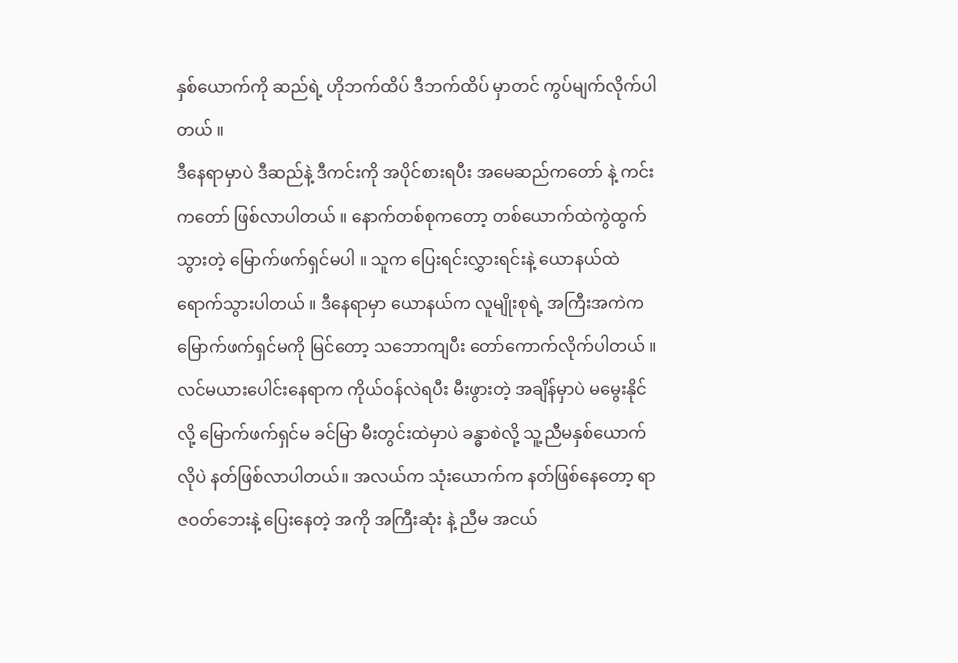နှစ်ယောက်ကို ဆည်ရဲ့ ဟိုဘက်ထိပ် ဒီဘက်ထိပ် မှာတင် ကွပ်မျက်လိုက်ပါတယ် ။
ဒီနေရာမှာပဲ ဒီဆည်နဲ့ ဒီကင်းကို အပိုင်စားရပီး အမေဆည်ကတော် နဲ့ ကင်းကတော် ဖြစ်လာပါတယ် ။ နောက်တစ်စုကတော့ တစ်ယောက်ထဲကွဲထွက်သွားတဲ့ မြောက်ဖက်ရှင်မပါ ။ သူက ပြေးရင်းလွှားရင်းနဲ့ ယောနယ်ထဲရောက်သွားပါတယ် ။ ဒီနေရာမှာ ယောနယ်က လူမျိုးစုရဲ့ အကြီးအကဲက မြောက်ဖက်ရှင်မကို မြင်တော့ သဘောကျပီး တော်ကောက်လိုက်ပါတယ် ။ လင်မယားပေါင်းနေရာက ကိုယ်ဝန်လဲရပီး မီးဖွားတဲ့ အချိန်မှာပဲ မမွေးနိုင်လို့ မြောက်ဖက်ရှင်မ ခင်မြာ မီးတွင်းထဲမှာပဲ ခန္ဓာစဲလို့ သူ့ညီမနှစ်ယောက်လိုပဲ နတ်ဖြစ်လာပါတယ်။ အလယ်က သုံးယောက်က နတ်ဖြစ်နေတော့ ရာဇဝတ်ဘေးနဲ့ ပြေးနေတဲ့ အကို အကြီးဆုံး နဲ့ ညီမ အငယ်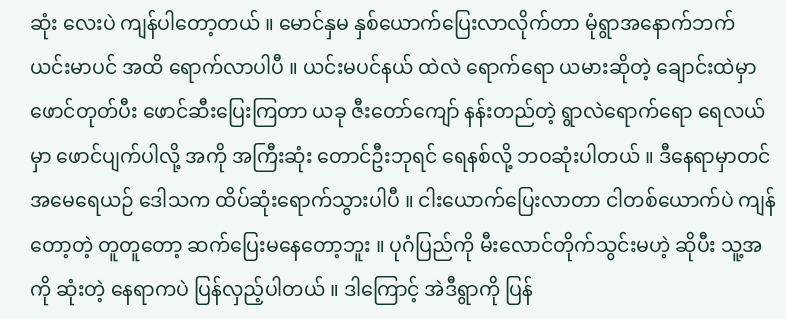ဆုံး လေးပဲ ကျန်ပါတော့တယ် ။ မောင်နှမ နှစ်ယောက်ပြေးလာလိုက်တာ မုံရွာအနောက်ဘက် ယင်းမာပင် အထိ ရောက်လာပါပီ ။ ယင်းမပင်နယ် ထဲလဲ ရောက်ရော ယမားဆိုတဲ့ ချောင်းထဲမှာ ဖောင်တုတ်ပီး ဖောင်ဆီးပြေးကြတာ ယခု ဇီးတော်ကျော် နန်းတည်တဲ့ ရွာလဲရောက်ရော ရေလယ်မှာ ဖောင်ပျက်ပါလို့ အကို အကြီးဆုံး တောင်ဦးဘုရင် ရေနစ်လို့ ဘဝဆုံးပါတယ် ။ ဒီနေရာမှာတင် အမေရေယဉ် ဒေါသက ထိပ်ဆုံးရောက်သွားပါပီ ။ ငါးယောက်ပြေးလာတာ ငါတစ်ယောက်ပဲ ကျန်တော့တဲ့ တူတူတော့ ဆက်ပြေးမနေတော့ဘူး ။ ပုဂံပြည်ကို မီးလောင်တိုက်သွင်းမဟဲ့ ဆိုပီး သူ့အကို ဆုံးတဲ့ နေရာကပဲ ပြန်လှည့်ပါတယ် ။ ဒါကြောင့် အဲဒီရွာကို ပြန်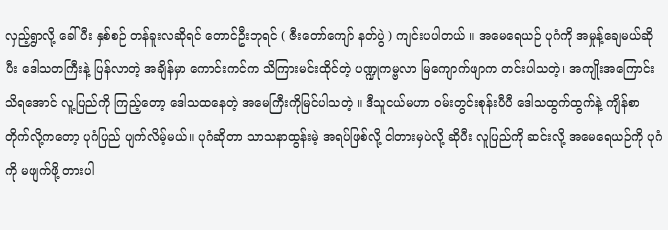လှည့်ရွာလို့ ခေါ်ပီး နှစ်စဉ် တန်ခူးလဆိုရင် တောင်ဦးဘုရင် ( ဇီးတော်ကျော် နတ်ပွဲ ) ကျင်းပပါတယ် ။ အမေရေယဉ် ပုဂံကို အမှုန့်ချေမယ်ဆိုပီး ဒေါသတကြီးနဲ့ ပြန်လာတဲ့ အချိန်မှာ ကောင်းကင်က သိကြားမင်းထိုင်တဲ့ ပဏ္ဍုကမ္ဗလာ မြကျောက်ဖျာက တင်းပါသတဲ့၊ အကျိုးအကြောင်း သိရအောင် လူ့ပြည်ကို ကြည့်တော့ ဒေါသထနေတဲ့ အမေကြီးကိုမြင်ပါသတဲ့ ။ ဒီသူငယ်မဟာ ဝမ်းတွင်းစုန်းပီပီ ဒေါသထွက်ထွက်နဲ့ ကျိန်စာတိုက်လို့ကတော့ ပုဂံပြည် ပျက်လိမ့်မယ်။ ပုဂံဆိုတာ သာသနာထွန်းမဲ့ အရပ်ဖြစ်လို့ ငါတားမှပဲလို့ ဆိုပီး လူပြည်ကို ဆင်းလို့ အမေရေယဉ်ကို ပုဂံကို မဖျက်ဖို့ တားပါ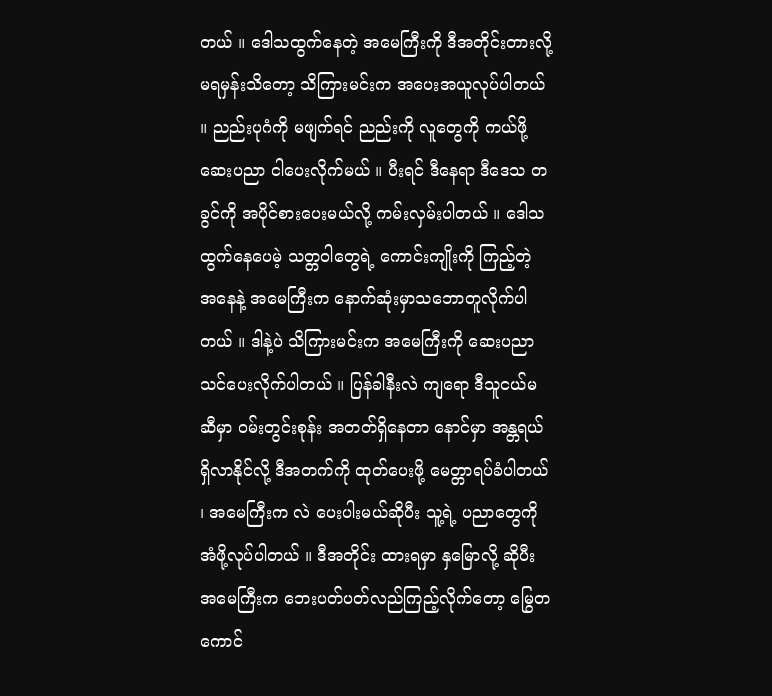တယ် ။ ဒေါသထွက်နေတဲ့ အမေကြီးကို ဒီအတိုင်းတားလို့ မရမှန်းသိတော့ သိကြားမင်းက အပေးအယူလုပ်ပါတယ် ။ ညည်းပုဂံကို မဖျက်ရင် ညည်းကို လူတွေကို ကယ်ဖို့ ဆေးပညာ ငါပေးလိုက်မယ် ။ ပီးရင် ဒီနေရာ ဒီဒေသ တခွင်ကို အပိုင်စားပေးမယ်လို့ ကမ်းလှမ်းပါတယ် ။ ဒေါသထွက်နေပေမဲ့ သတ္တဝါတွေရဲ့ ကောင်းကျိုးကို ကြည့်တဲ့ အနေနဲ့ အမေကြီးက နောက်ဆုံးမှာသဘောတူလိုက်ပါတယ် ။ ဒါနဲ့ပဲ သိကြားမင်းက အမေကြီးကို ဆေးပညာ သင်ပေးလိုက်ပါတယ် ။ ပြန်ခါနီးလဲ ကျရော ဒီသူငယ်မ ဆီမှာ ဝမ်းတွင်းစုန်း အတတ်ရှိနေတာ နောင်မှာ အန္တရယ်ရှိလာနိုင်လို့ ဒီအတက်ကို ထုတ်ပေးဖို့ မေတ္တာရပ်ခံပါတယ် ၊ အမေကြီးက လဲ ပေးပါးမယ်ဆိုပီး သူ့ရဲ့ ပညာတွေကို အံဖို့လုပ်ပါတယ် ။ ဒီအတိုင်း ထားရမှာ နှမြောလို့ ဆိုပီး အမေကြီးက ဘေးပတ်ပတ်လည်ကြည့်လိုက်တော့ မြွေတကောင်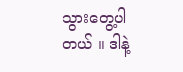သွားတွေ့ပါတယ် ။ ဒါနဲ့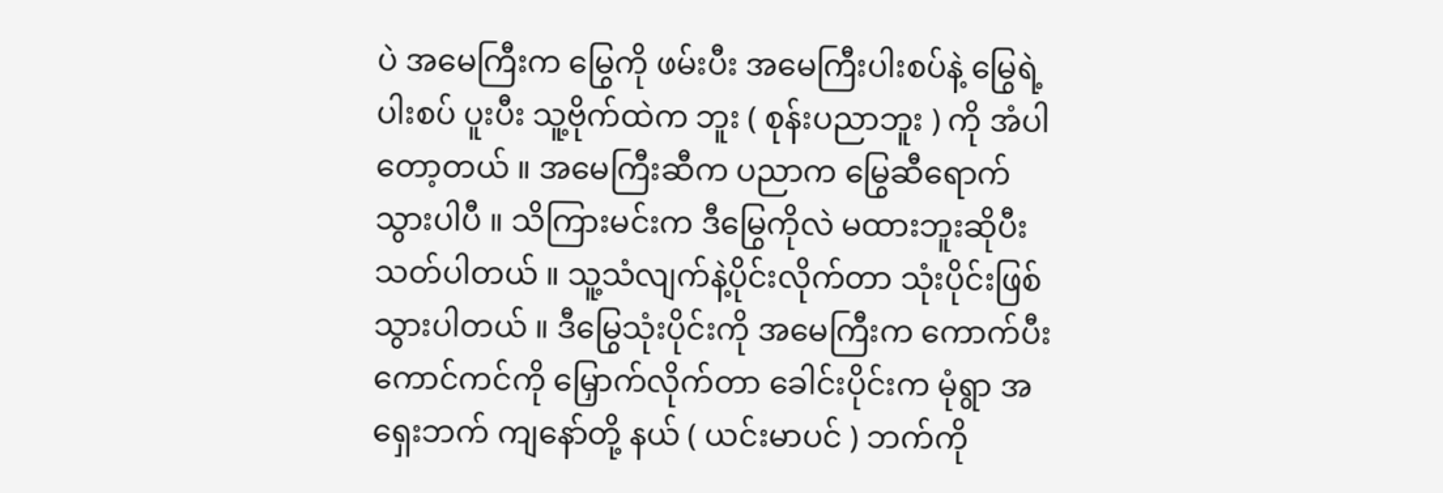ပဲ အမေကြီးက မြွေကို ဖမ်းပီး အမေကြီးပါးစပ်နဲ့ မြွေရဲ့ ပါးစပ် ပူးပီး သူ့ဗိုက်ထဲက ဘူး ( စုန်းပညာဘူး ) ကို အံပါတော့တယ် ။ အမေကြီးဆီက ပညာက မြွေဆီရောက်သွားပါပီ ။ သိကြားမင်းက ဒီမြွေကိုလဲ မထားဘူးဆိုပီး သတ်ပါတယ် ။ သူ့သံလျက်နဲ့ပိုင်းလိုက်တာ သုံးပိုင်းဖြစ်သွားပါတယ် ။ ဒီမြွေသုံးပိုင်းကို အမေကြီးက ကောက်ပီး ကောင်ကင်ကို မြှောက်လိုက်တာ ခေါင်းပိုင်းက မုံရွာ အရှေးဘက် ကျနော်တို့ နယ် ( ယင်းမာပင် ) ဘက်ကို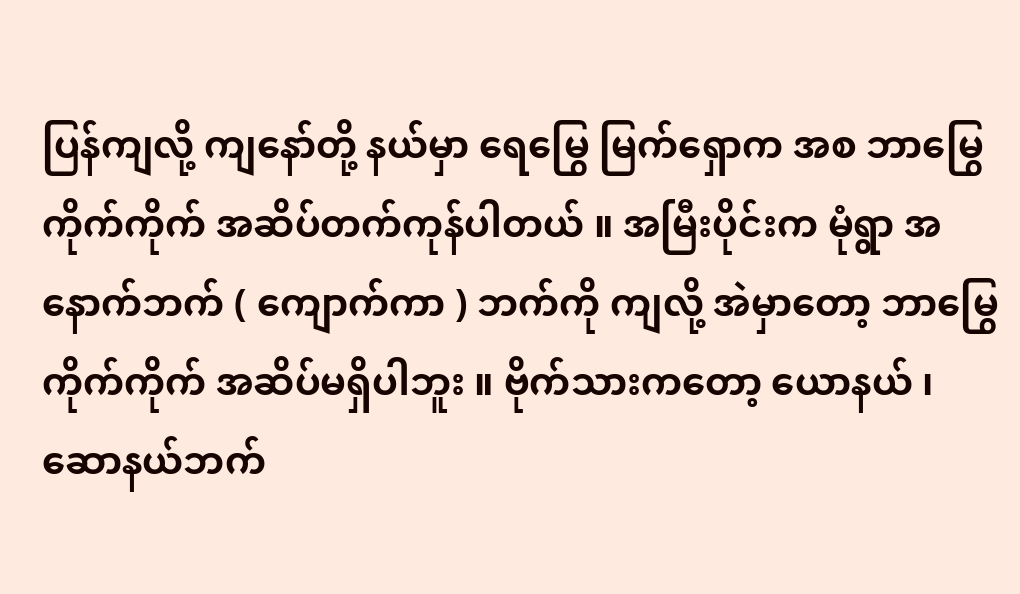ပြန်ကျလို့ ကျနော်တို့ နယ်မှာ ရေမြွေ မြက်ရှောက အစ ဘာမြွေကိုက်ကိုက် အဆိပ်တက်ကုန်ပါတယ် ။ အမြီးပိုင်းက မုံရွာ အနောက်ဘက် ( ကျောက်ကာ ) ဘက်ကို ကျလို့ အဲမှာတော့ ဘာမြွေကိုက်ကိုက် အဆိပ်မရှိပါဘူး ။ ဗိုက်သားကတော့ ယောနယ် ၊ ဆောနယ်ဘက်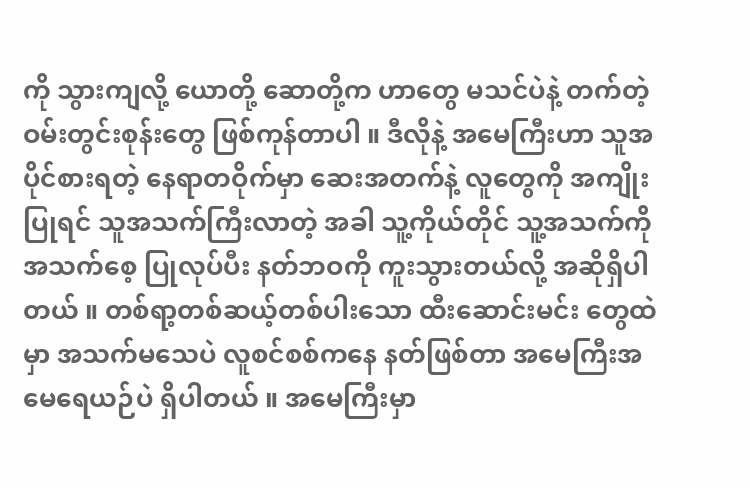ကို သွားကျလို့ ယောတို့ ဆောတို့က ဟာတွေ မသင်ပဲနဲ့ တက်တဲ့ ဝမ်းတွင်းစုန်းတွေ ဖြစ်ကုန်တာပါ ။ ဒီလိုနဲ့ အမေကြီးဟာ သူအပိုင်စားရတဲ့ နေရာတဝိုက်မှာ ဆေးအတက်နဲ့ လူတွေကို အကျိုးပြုရင် သူအသက်ကြီးလာတဲ့ အခါ သူ့ကိုယ်တိုင် သူ့အသက်ကို အသက်စေ့ ပြုလုပ်ပီး နတ်ဘဝကို ကူးသွားတယ်လို့ အဆိုရှိပါတယ် ။ တစ်ရာ့တစ်ဆယ့်တစ်ပါးသော ထီးဆောင်းမင်း တွေထဲမှာ အသက်မသေပဲ လူစင်စစ်ကနေ နတ်ဖြစ်တာ အမေကြီးအမေရေယဉ်ပဲ ရှိပါတယ် ။ အမေကြီးမှာ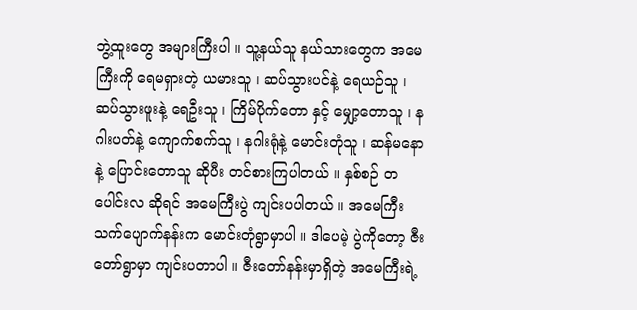ဘွဲ့ထူးတွေ အများကြီးပါ ။ သူ့နယ်သူ နယ်သားတွေက အမေကြီးကို ရေမရှားတဲ့ ယမားသူ ၊ ဆပ်သွားပင်နဲ့ ရေယဉ်သူ ၊ ဆပ်သွားဖူးနဲ့ ရေဦးသူ ၊ ကြိမ်ပိုက်တော နှင့် မျှော့တောသူ ၊ နဂါးပတ်နဲ့ ကျောက်စက်သူ ၊ နဂါးရုံနဲ့ မောင်းတုံသူ ၊ ဆန်မနော နဲ့ ပြောင်းတောသူ ဆိုပီး တင်စားကြပါတယ် ။ နှစ်စဉ် တပေါင်းလ ဆိုရင် အမေကြီးပွဲ ကျင်းပပါတယ် ။ အမေကြီး သက်ပျောက်နန်းက မောင်းတုံရွာမှာပါ ။ ဒါပေမဲ့ ပွဲကိုတော့ ဇီးတော်ရွာမှာ ကျင်းပတာပါ ။ ဇီးတော်နန်းမှာရှိတဲ့ အမေကြီးရဲ့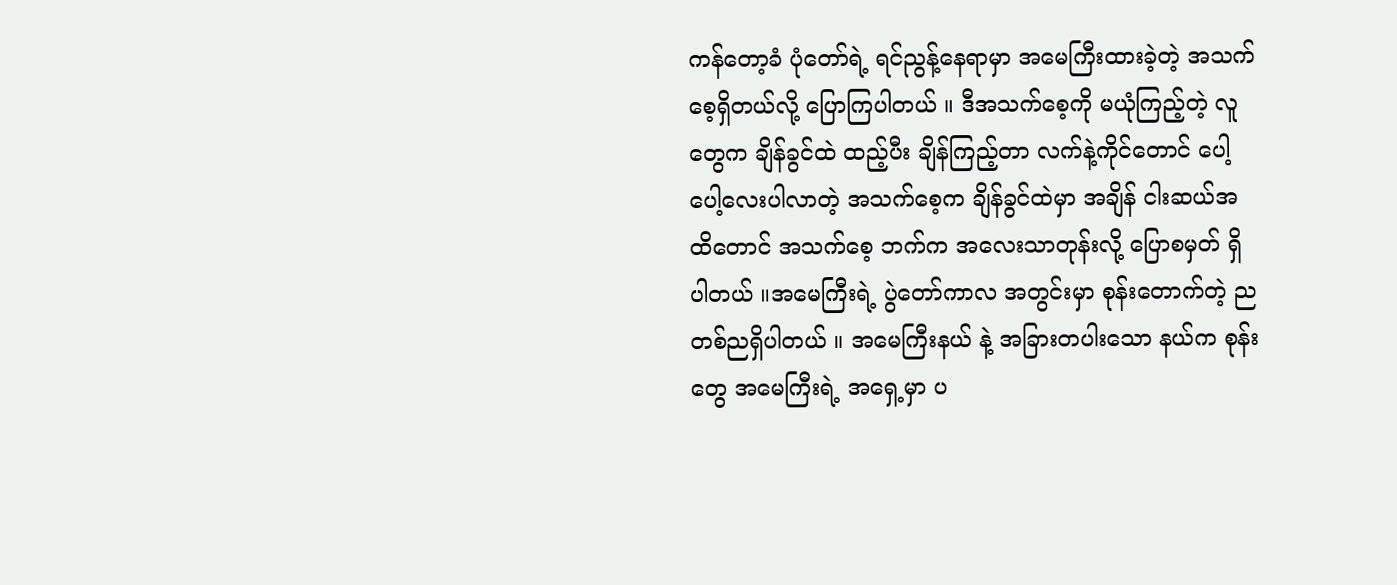ကန်တော့ခံ ပုံတော်ရဲ့ ရင်ညွန့်နေရာမှာ အမေကြီးထားခဲ့တဲ့ အသက်စေ့ရှိတယ်လို့ ပြောကြပါတယ် ။ ဒီအသက်စေ့ကို မယုံကြည့်တဲ့ လူတွေက ချိန်ခွင်ထဲ ထည့်ပီး ချိန်ကြည့်တာ လက်နဲ့ကိုင်တောင် ပေါ့ပေါ့လေးပါလာတဲ့ အသက်စေ့က ချိန်ခွင်ထဲမှာ အချိန် ငါးဆယ်အထိတောင် အသက်စေ့ ဘက်က အလေးသာတုန်းလို့ ပြောစမှတ် ရှိပါတယ် ။အမေကြီးရဲ့ ပွဲတော်ကာလ အတွင်းမှာ စုန်းတောက်တဲ့ ည တစ်ညရှိပါတယ် ။ အမေကြီးနယ် နဲ့ အခြားတပါးသော နယ်က စုန်းတွေ အမေကြီးရဲ့ အရှေ့မှာ ပ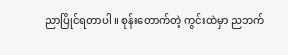ညာပြိုင်ရတာပါ ။ စုန်းတောက်တဲ့ ကွင်းထဲမှာ ညဘက်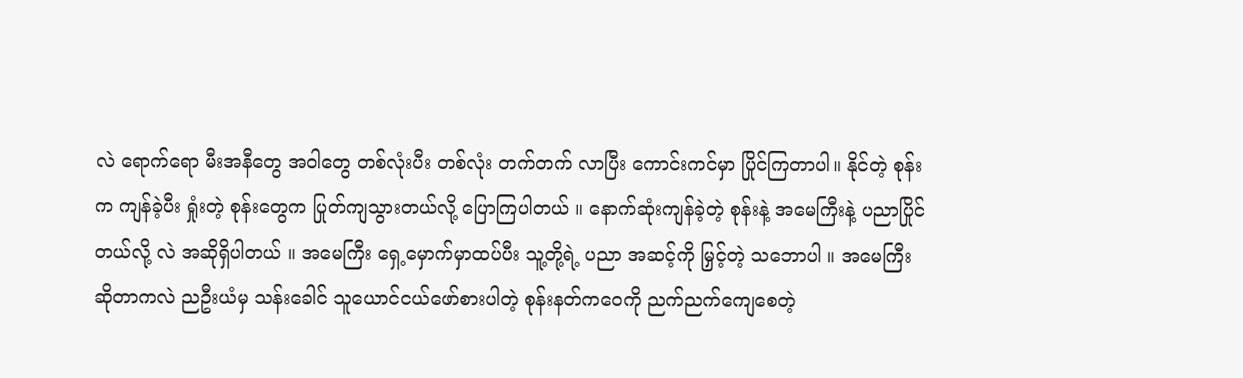လဲ ရောက်ရော မီးအနီတွေ အဝါတွေ တစ်လုံးပီး တစ်လုံး တက်တက် လာပြီး ကောင်းကင်မှာ ပြိုင်ကြတာပါ။ နိုင်တဲ့ စုန်းက ကျန်ခဲ့ပီး ရှုံးတဲ့ စုန်းတွေက ပြုတ်ကျသွားတယ်လို့ ပြောကြပါတယ် ။ နောက်ဆုံးကျန်ခဲ့တဲ့ စုန်းနဲ့ အမေကြီးနဲ့ ပညာပြိုင်တယ်လို့ လဲ အဆိုရှိပါတယ် ။ အမေကြီး ရှေ့မှောက်မှာထပ်ပီး သူ့တို့ရဲ့ ပညာ အဆင့်ကို မြှင့်တဲ့ သဘောပါ ။ အမေကြီး ဆိုတာကလဲ ညဦးယံမှ သန်းခေါင် သူယောင်ငယ်ဖော်စားပါတဲ့ စုန်းနတ်ကဝေကို ညက်ညက်ကျေစေတဲ့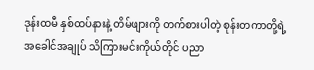ဒုန်းထမီ နှစ်ထပ်နားနဲ့ တိမ်ဖျားကို တက်စားပါတဲ့ စုန်းတကာတို့ရဲ့ အခေါင်အချုပ် သိကြားမင်းကိုယ်တိုင် ပညာ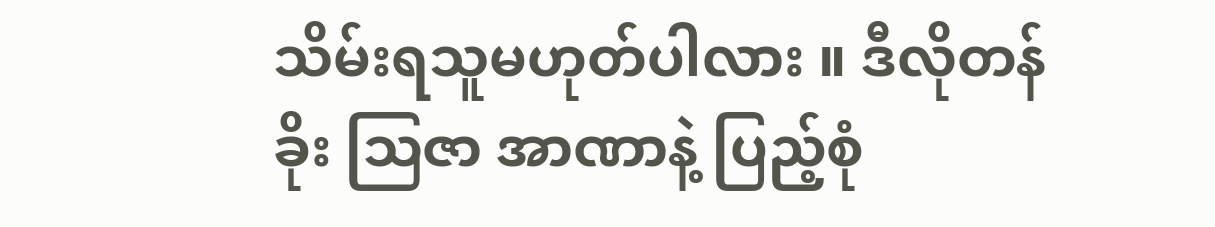သိမ်းရသူမဟုတ်ပါလား ။ ဒီလိုတန်ခိုး ဩဇာ အာဏာနဲ့ ပြည့်စုံ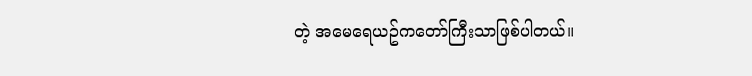တဲ့ အမေရေယဥ်ကတော်ကြီးသာဖြစ်ပါတယ်။